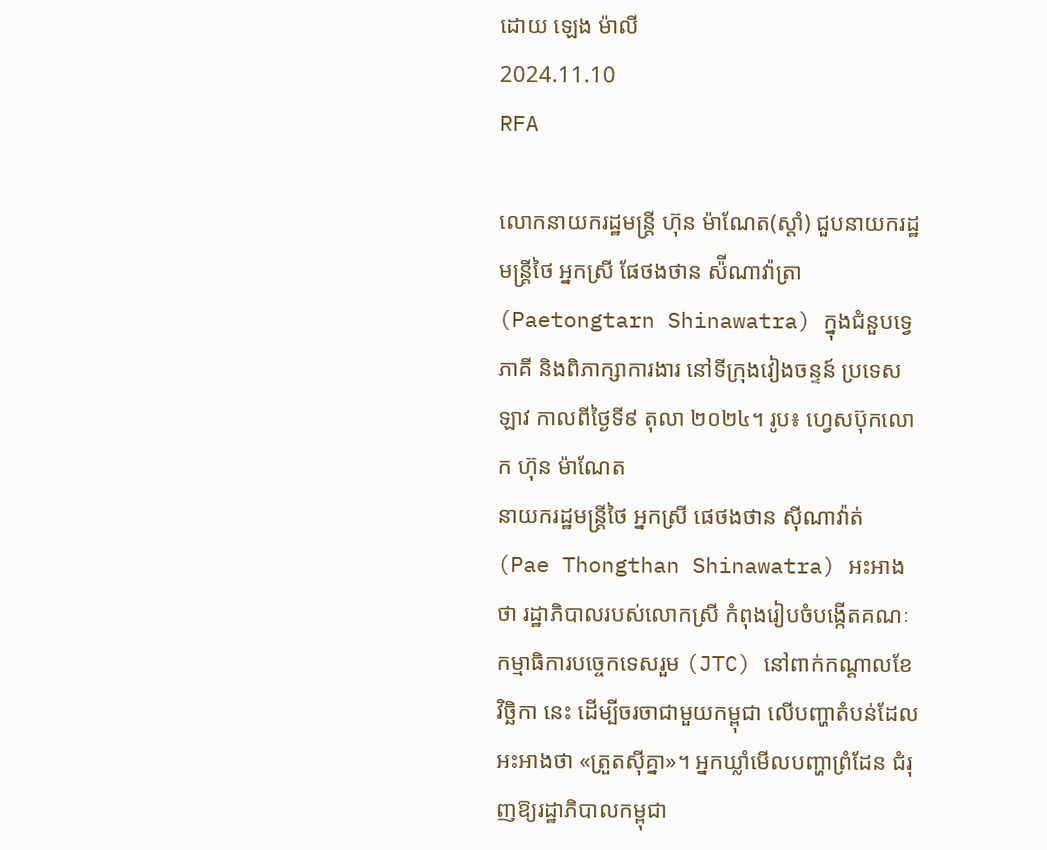ដោយ ឡេង ម៉ាលី
2024.11.10
RFA

លោកនាយករដ្ឋមន្ត្រី ហ៊ុន ម៉ាណែត(ស្ដាំ) ជួបនាយករដ្ឋមន្ត្រីថៃ អ្នកស្រី ផែថងថាន ស៉ីណាវ៉ាត្រា (Paetongtarn Shinawatra) ក្នុងជំនួបទ្វេភាគី និងពិភាក្សាការងារ នៅទីក្រុងវៀងចន្ទន៍ ប្រទេសឡាវ កាលពីថ្ងៃទី៩ តុលា ២០២៤។ រូប៖ ហ្វេសប៊ុកលោក ហ៊ុន ម៉ាណែត
នាយករដ្ឋមន្ត្រីថៃ អ្នកស្រី ផេថងថាន ស៊ីណាវ៉ាត់ (Pae Thongthan Shinawatra) អះអាងថា រដ្ឋាភិបាលរបស់លោកស្រី កំពុងរៀបចំបង្កើតគណៈកម្មាធិការបច្ចេកទេសរួម (JTC) នៅពាក់កណ្ដាលខែវិច្ឆិកា នេះ ដើម្បីចរចាជាមួយកម្ពុជា លើបញ្ហាតំបន់ដែលអះអាងថា «ត្រួតស៊ីគ្នា»។ អ្នកឃ្លាំមើលបញ្ហាព្រំដែន ជំរុញឱ្យរដ្ឋាភិបាលកម្ពុជា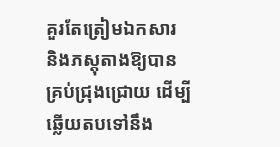គួរតែត្រៀមឯកសារ និងភស្តុតាងឱ្យបានគ្រប់ជ្រុងជ្រោយ ដើម្បីឆ្លើយតបទៅនឹង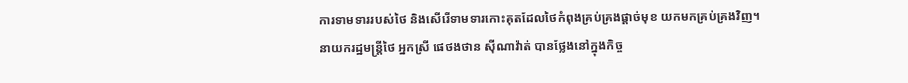ការទាមទាររបស់ថៃ និងសើរើទាមទារកោះគុតដែលថៃកំពុងគ្រប់គ្រងផ្ដាច់មុខ យកមកគ្រប់គ្រងវិញ។
នាយករដ្ឋមន្ត្រីថៃ អ្នកស្រី ផេថងថាន ស៊ីណាវ៉ាត់ បានថ្លែងនៅក្នុងកិច្ច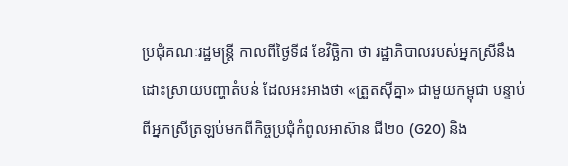ប្រជុំគណៈរដ្ឋមន្ត្រី កាលពីថ្ងៃទី៨ ខែវិច្ឆិកា ថា រដ្ឋាភិបាលរបស់អ្នកស្រីនឹងដោះស្រាយបញ្ហាតំបន់ ដែលអះអាងថា «ត្រួតស៊ីគ្នា» ជាមួយកម្ពុជា បន្ទាប់ពីអ្នកស្រីត្រឡប់មកពីកិច្ចប្រជុំកំពូលអាស៊ាន ជី២០ (G20) និង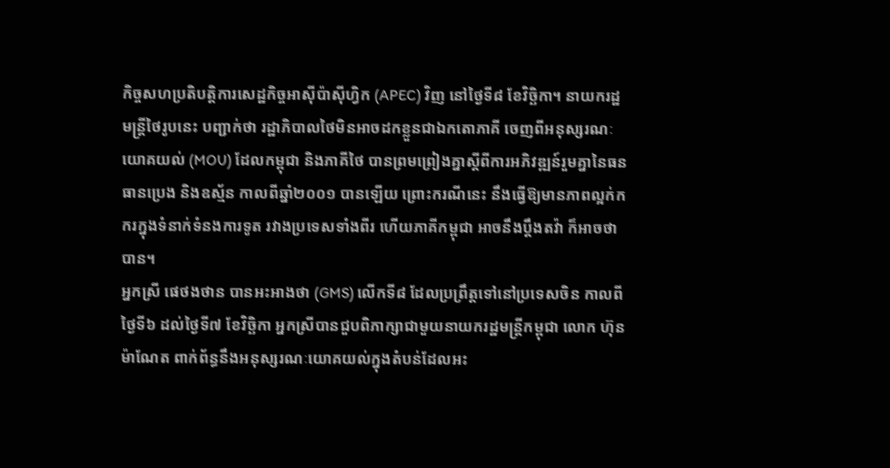កិច្ចសហប្រតិបត្តិការសេដ្ឋកិច្ចអាស៊ីប៉ាស៊ីហ្វិក (APEC) វិញ នៅថ្ងៃទី៨ ខែវិច្ឆិកា។ នាយករដ្ឋមន្ត្រីថៃរូបនេះ បញ្ជាក់ថា រដ្ឋាភិបាលថៃមិនអាចដកខ្លួនជាឯកតោភាគី ចេញពីអនុស្សរណៈយោគយល់ (MOU) ដែលកម្ពុជា និងភាគីថៃ បានព្រមព្រៀងគ្នាស្ដីពីការអភិវឌ្ឍន៍រួមគ្នានៃធនធានប្រេង និងឧស្ម័ន កាលពីឆ្នាំ២០០១ បានឡើយ ព្រោះករណីនេះ នឹងធ្វើឱ្យមានភាពល្អក់កករក្នុងទំនាក់ទំនងការទូត រវាងប្រទេសទាំងពីរ ហើយភាគីកម្ពុជា អាចនឹងប្ដឹងតវ៉ា ក៏អាចថាបាន។
អ្នកស្រី ផេថងថាន បានអះអាងថា (GMS) លើកទី៨ ដែលប្រព្រឹត្តទៅនៅប្រទេសចិន កាលពីថ្ងៃទី៦ ដល់ថ្ងៃទី៧ ខែវិច្ឆិកា អ្នកស្រីបានជួបពិភាក្សាជាមួយនាយករដ្ឋមន្ត្រីកម្ពុជា លោក ហ៊ុន ម៉ាណែត ពាក់ព័ន្ធនឹងអនុស្សរណៈយោគយល់ក្នុងតំបន់ដែលអះ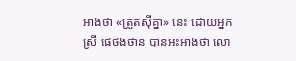អាងថា «ត្រួតស៊ីគ្នា» នេះ ដោយអ្នកស្រី ផេថងថាន បានអះអាងថា លោ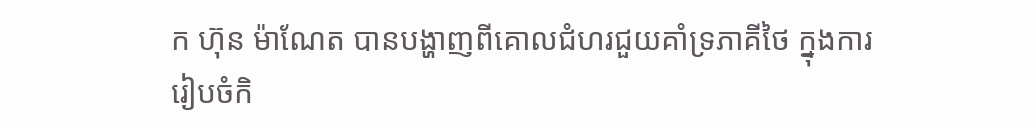ក ហ៊ុន ម៉ាណែត បានបង្ហាញពីគោលជំហរជួយគាំទ្រភាគីថៃ ក្នុងការរៀបចំកិ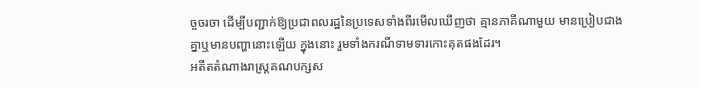ច្ចចរចា ដើម្បីបញ្ជាក់ឱ្យប្រជាពលរដ្ឋនៃប្រទេសទាំងពីរមើលឃើញថា គ្មានភាគីណាមួយ មានប្រៀបជាងគ្នាឬមានបញ្ហានោះឡើយ ក្នុងនោះ រួមទាំងករណីទាមទារកោះគុតផងដែរ។
អតីតតំណាងរាស្ត្រគណបក្សស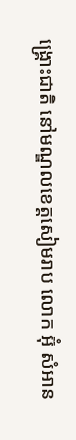ង្គ្រោះជាតិ នៅមណ្ឌលខេត្តសៀមរាប លោក អ៊ុំ សំអាន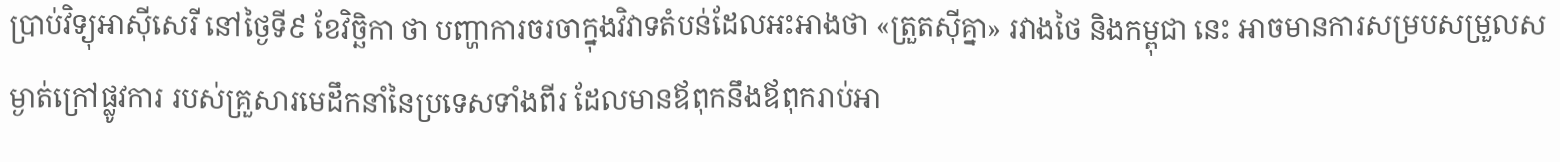ប្រាប់វិទ្យុអាស៊ីសេរី នៅថ្ងៃទី៩ ខែវិច្ឆិកា ថា បញ្ហាការចរចាក្នុងវិវាទតំបន់ដែលអះអាងថា «ត្រួតស៊ីគ្នា» រវាងថៃ និងកម្ពុជា នេះ អាចមានការសម្របសម្រួលសម្ងាត់ក្រៅផ្លូវការ របស់គ្រួសារមេដឹកនាំនៃប្រទេសទាំងពីរ ដែលមានឪពុកនឹងឪពុករាប់អា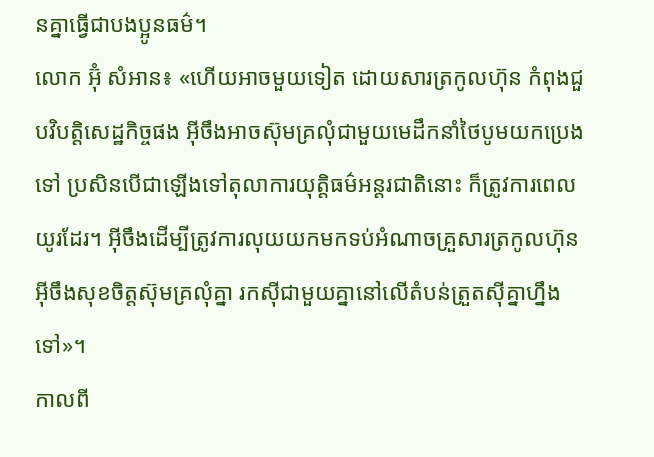នគ្នាធ្វើជាបងប្អូនធម៌។
លោក អ៊ុំ សំអាន៖ «ហើយអាចមួយទៀត ដោយសារត្រកូលហ៊ុន កំពុងជួបវិបត្តិសេដ្ឋកិច្ចផង អ៊ីចឹងអាចស៊ុមគ្រលុំជាមួយមេដឹកនាំថៃបូមយកប្រេងទៅ ប្រសិនបើជាឡើងទៅតុលាការយុត្តិធម៌អន្តរជាតិនោះ ក៏ត្រូវការពេលយូរដែរ។ អ៊ីចឹងដើម្បីត្រូវការលុយយកមកទប់អំណាចគ្រួសារត្រកូលហ៊ុន អ៊ីចឹងសុខចិត្តស៊ុមគ្រលុំគ្នា រកស៊ីជាមួយគ្នានៅលើតំបន់ត្រួតស៊ីគ្នាហ្នឹងទៅ»។
កាលពី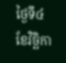ថ្ងៃទី៤ ខែវិច្ឆិកា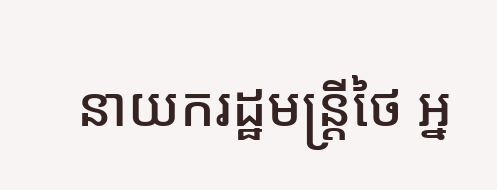នាយករដ្ឋមន្ត្រីថៃ អ្ន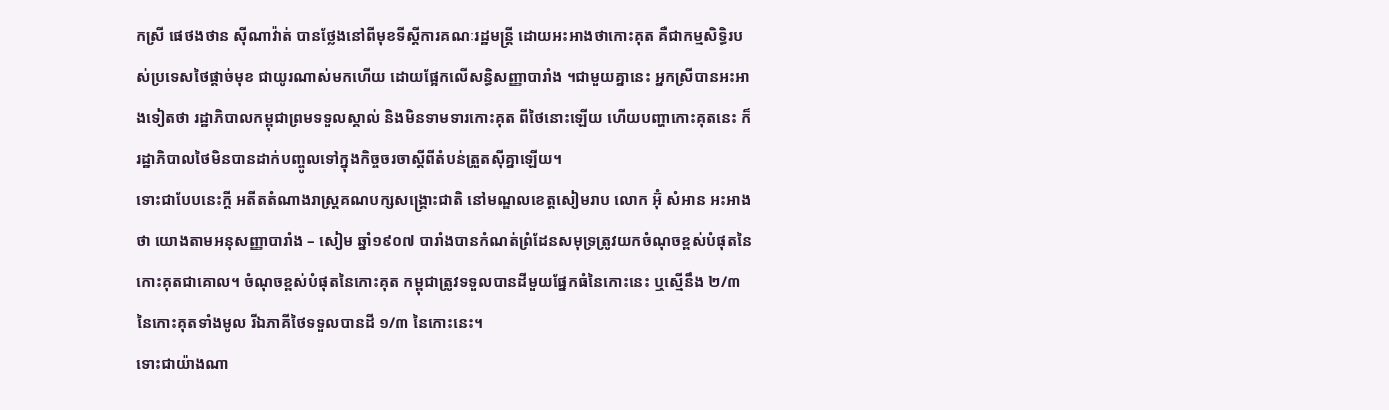កស្រី ផេថងថាន ស៊ីណាវ៉ាត់ បានថ្លែងនៅពីមុខទីស្ដីការគណៈរដ្ឋមន្ត្រី ដោយអះអាងថាកោះគុត គឺជាកម្មសិទ្ធិរបស់ប្រទេសថៃផ្ដាច់មុខ ជាយូរណាស់មកហើយ ដោយផ្អែកលើសន្ធិសញ្ញាបារាំង ។ជាមួយគ្នានេះ អ្នកស្រីបានអះអាងទៀតថា រដ្ឋាភិបាលកម្ពុជាព្រមទទួលស្គាល់ និងមិនទាមទារកោះគុត ពីថៃនោះឡើយ ហើយបញ្ហាកោះគុតនេះ ក៏រដ្ឋាភិបាលថៃមិនបានដាក់បញ្ចូលទៅក្នុងកិច្ចចរចាស្ដីពីតំបន់ត្រួតស៊ីគ្នាឡើយ។
ទោះជាបែបនេះក្ដី អតីតតំណាងរាស្ត្រគណបក្សសង្គ្រោះជាតិ នៅមណ្ឌលខេត្តសៀមរាប លោក អ៊ុំ សំអាន អះអាងថា យោងតាមអនុសញ្ញាបារាំង – សៀម ឆ្នាំ១៩០៧ បារាំងបានកំណត់ព្រំដែនសមុទ្រត្រូវយកចំណុចខ្ពស់បំផុតនៃកោះគុតជាគោល។ ចំណុចខ្ពស់បំផុតនៃកោះគុត កម្ពុជាត្រូវទទួលបានដីមួយផ្នែកធំនៃកោះនេះ ឬស្មើនឹង ២/៣ នៃកោះគុតទាំងមូល រីឯភាគីថៃទទួលបានដី ១/៣ នៃកោះនេះ។
ទោះជាយ៉ាងណា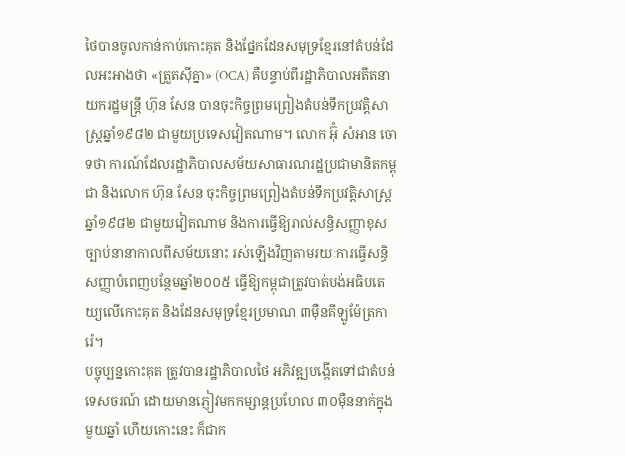ថៃបានចូលកាន់កាប់កោះគុត និងផ្នែកដែនសមុទ្រខ្មែរនៅតំបន់ដែលអះអាងថា «ត្រួតស៊ីគ្នា» (OCA) គឺបន្ទាប់ពីរដ្ឋាភិបាលអតីតនាយករដ្ឋមន្ត្រី ហ៊ុន សែន បានចុះកិច្ចព្រមព្រៀងតំបន់ទឹកប្រវត្តិសាស្ត្រឆ្នាំ១៩៨២ ជាមួយប្រទេសវៀតណាម។ លោក អ៊ុំ សំអាន ចោទថា ការណ៍ដែលរដ្ឋាភិបាលសម័យសាធារណរដ្ឋប្រជាមានិតកម្ពុជា និងលោក ហ៊ុន សែន ចុះកិច្ចព្រមព្រៀងតំបន់ទឹកប្រវត្តិសាស្ត្រឆ្នាំ១៩៨២ ជាមួយវៀតណាម និងការធ្វើឱ្យរាល់សន្ធិសញ្ញាខុសច្បាប់នានាកាលពីសម័យនោះ រស់ឡើងវិញតាមរយៈការធ្វើសន្ធិសញ្ញាបំពេញបន្ថែមឆ្នាំ២០០៥ ធ្វើឱ្យកម្ពុជាត្រូវបាត់បង់អធិបតេយ្យលើកោះគុត និងដែនសមុទ្រខ្មែរប្រមាណ ៣ម៉ឺនគីឡូម៉ែត្រការ៉េ។
បច្ចុប្បន្នកោះគុត ត្រូវបានរដ្ឋាភិបាលថៃ អភិវឌ្ឍបង្កើតទៅជាតំបន់ទេសចរណ៍ ដោយមានភ្ញៀវមកកម្សាន្តប្រហែល ៣០ម៉ឺននាក់ក្នុងមួយឆ្នាំ ហើយកោះនេះ ក៏ជាក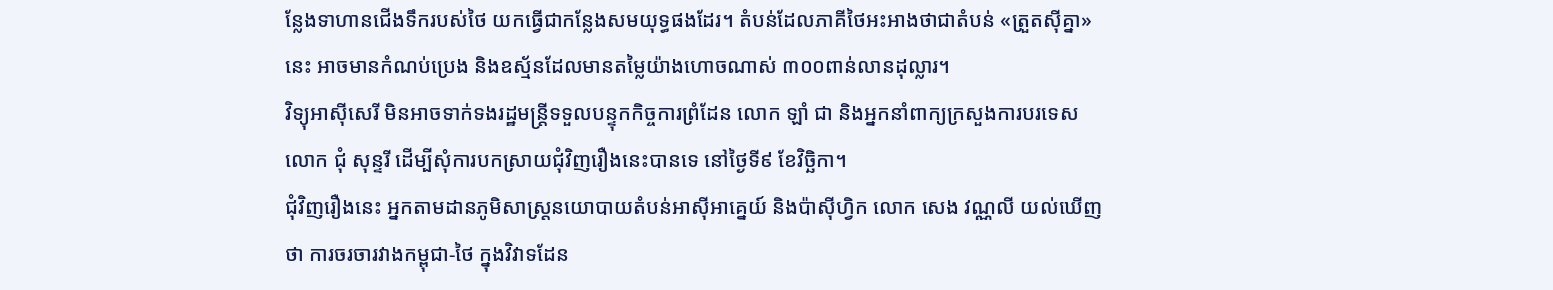ន្លែងទាហានជើងទឹករបស់ថៃ យកធ្វើជាកន្លែងសមយុទ្ធផងដែរ។ តំបន់ដែលភាគីថៃអះអាងថាជាតំបន់ «ត្រួតស៊ីគ្នា» នេះ អាចមានកំណប់ប្រេង និងឧស្ម័នដែលមានតម្លៃយ៉ាងហោចណាស់ ៣០០ពាន់លានដុល្លារ។
វិទ្យុអាស៊ីសេរី មិនអាចទាក់ទងរដ្ឋមន្ត្រីទទួលបន្ទុកកិច្ចការព្រំដែន លោក ឡាំ ជា និងអ្នកនាំពាក្យក្រសួងការបរទេស លោក ជុំ សុន្ទរី ដើម្បីសុំការបកស្រាយជុំវិញរឿងនេះបានទេ នៅថ្ងៃទី៩ ខែវិច្ឆិកា។
ជុំវិញរឿងនេះ អ្នកតាមដានភូមិសាស្ត្រនយោបាយតំបន់អាស៊ីអាគ្នេយ៍ និងប៉ាស៊ីហ្វិក លោក សេង វណ្ណលី យល់ឃើញថា ការចរចារវាងកម្ពុជា-ថៃ ក្នុងវិវាទដែន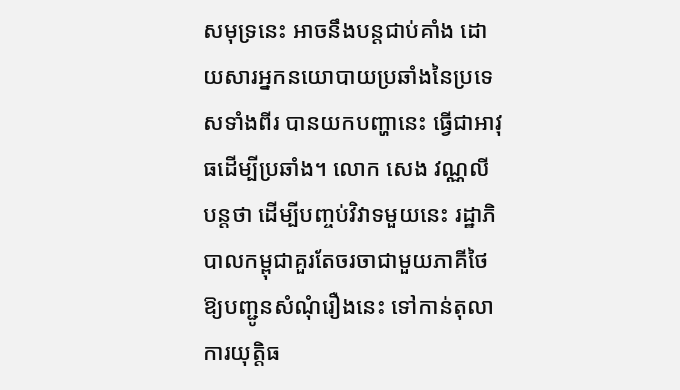សមុទ្រនេះ អាចនឹងបន្តជាប់គាំង ដោយសារអ្នកនយោបាយប្រឆាំងនៃប្រទេសទាំងពីរ បានយកបញ្ហានេះ ធ្វើជាអាវុធដើម្បីប្រឆាំង។ លោក សេង វណ្ណលី បន្តថា ដើម្បីបញ្ចប់វិវាទមួយនេះ រដ្ឋាភិបាលកម្ពុជាគួរតែចរចាជាមួយភាគីថៃ ឱ្យបញ្ជូនសំណុំរឿងនេះ ទៅកាន់តុលាការយុត្តិធ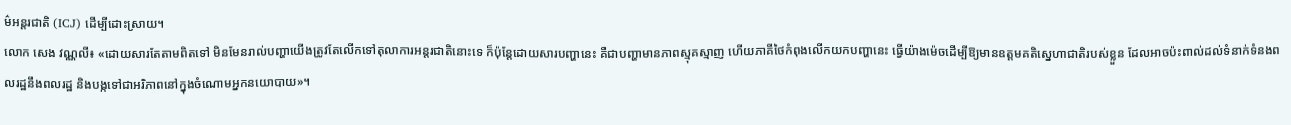ម៌អន្តរជាតិ (ICJ) ដើម្បីដោះស្រាយ។
លោក សេង វណ្ណលី៖ «ដោយសារតែតាមពិតទៅ មិនមែនរាល់បញ្ហាយើងត្រូវតែលើកទៅតុលាការអន្តរជាតិនោះទេ ក៏ប៉ុន្តែដោយសារបញ្ហានេះ គឺជាបញ្ហាមានភាពស្មុគស្មាញ ហើយភាគីថៃកំពុងលើកយកបញ្ហានេះ ធ្វើយ៉ាងម៉េចដើម្បីឱ្យមានឧត្ដមគតិស្នេហាជាតិរបស់ខ្លួន ដែលអាចប៉ះពាល់ដល់ទំនាក់ទំនងពលរដ្ឋនឹងពលរដ្ឋ និងបង្កទៅជាអរិភាពនៅក្នុងចំណោមអ្នកនយោបាយ»។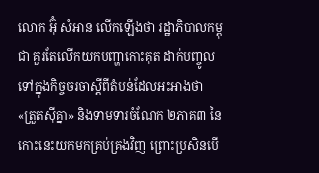លោក អ៊ុំ សំអាន លើកឡើងថា រដ្ឋាភិបាលកម្ពុជា គួរតែលើកយកបញ្ហាកោះគុត ដាក់បញ្ចូលទៅក្នុងកិច្ចចរចាស្ដីពីតំបន់ដែលអះអាងថា «ត្រួតស៊ីគ្នា» និងទាមទារចំណែក ២ភាគ៣ នៃកោះនេះយកមកគ្រប់គ្រងវិញ ព្រោះប្រសិនបើ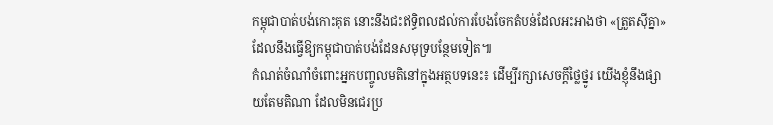កម្ពុជាបាត់បង់កោះគុត នោះនឹងជះឥទ្ធិពលដល់ការបែងចែកតំបន់ដែលអះអាងថា «ត្រួតស៊ីគ្នា» ដែលនឹងធ្វើឱ្យកម្ពុជាបាត់បង់ដែនសមុទ្របន្ថែមទៀត៕
កំណត់ចំណាំចំពោះអ្នកបញ្ចូលមតិនៅក្នុងអត្ថបទនេះ៖ ដើម្បីរក្សាសេចក្ដីថ្លៃថ្នូរ យើងខ្ញុំនឹងផ្សាយតែមតិណា ដែលមិនជេរប្រ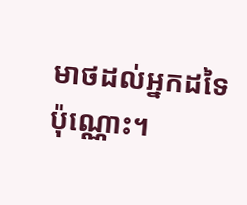មាថដល់អ្នកដទៃប៉ុណ្ណោះ។